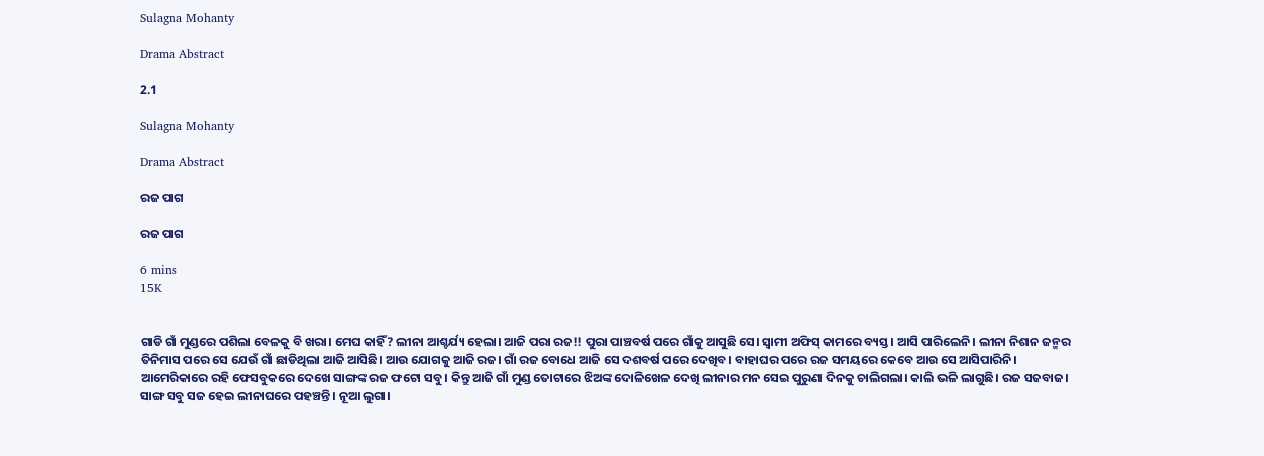Sulagna Mohanty

Drama Abstract

2.1

Sulagna Mohanty

Drama Abstract

ରଜ ପାଗ

ରଜ ପାଗ

6 mins
15K


ଗାଡି ଗାଁ ମୁଣ୍ଡରେ ପଶିଲା ବେଳକୁ ବି ଖରା। ମେଘ କାହିଁ? ଲୀନା ଆଶ୍ଚର୍ଯ୍ୟ ହେଲା। ଆଜି ପରା ରଜ!! ପୁରା ପାଞ୍ଚବର୍ଷ ପରେ ଗାଁକୁ ଆସୁଛି ସେ। ସ୍ୱାମୀ ଅଫିସ୍ କାମରେ ବ୍ୟସ୍ତ। ଆସି ପାରିଲେନି। ଲୀନା ନିଶାନ ଜନ୍ମର ତିନିମାସ ପରେ ସେ ଯେଉଁ ଗାଁ ଛାଡିଥିଲା ଆଜି ଆସିଛି। ଆଉ ଯୋଗକୁ ଆଜି ରଜ। ଗାଁ ରଜ ବୋଧେ ଆଜି ସେ ଦଶବର୍ଷ ପରେ ଦେଖିବ। ବାହାଘର ପରେ ରଜ ସମୟରେ କେବେ ଆଉ ସେ ଆସିପାରିନି। ଆମେରିକାରେ ରହି ଫେସବୁକରେ ଦେଖେ ସାଙ୍ଗଙ୍କ ରଜ ଫଟୋ ସବୁ। କିନ୍ତୁ ଆଜି ଗାଁ ମୁଣ୍ଡ ତୋଟାରେ ଝିଅଙ୍କ ଦୋଳିଖେଳ ଦେଖି ଲୀନାର ମନ ସେଇ ପୁରୁଣା ଦିନକୁ ଚାଲିଗଲା। କାଲି ଭଳି ଲାଗୁଛି। ରଜ ସଜବାଜ। ସାଙ୍ଗ ସବୁ ସଜ ହେଇ ଲୀନାଘରେ ପହଞ୍ଚନ୍ତି। ନୂଆ ଲୁଗା।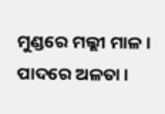ମୁଣ୍ଡରେ ମଲ୍ଲୀ ମାଳ। ପାଦରେ ଅଳତା।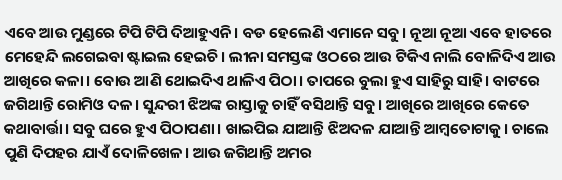ଏବେ ଆଉ ମୁଣ୍ଡରେ ଟିପି ଟିପି ଦିଆହୁଏନି। ବଡ ହେଲେଣି ଏମାନେ ସବୁ। ନୂଆ ନୂଆ ଏବେ ହାତରେ ମେହେନ୍ଦି ଲଗେଇବା ଷ୍ଟାଇଲ ହେଇଚି। ଲୀନା ସମସ୍ତଙ୍କ ଓଠରେ ଆଉ ଟିକିଏ ନାଲି ବୋଳିଦିଏ ଆଉ ଆଖିରେ କଳା। ବୋଉ ଆଣି ଥୋଇଦିଏ ଥାଳିଏ ପିଠା। ତାପରେ ବୁଲା ହୁଏ ସାହିରୁ ସାହି। ବାଟରେ ଜଗିଥାନ୍ତି ରୋମିଓ ଦଳ। ସୁନ୍ଦରୀ ଝିଅଙ୍କ ରାସ୍ତାକୁ ଚାହିଁ ବସିଥାନ୍ତି ସବୁ। ଆଖିରେ ଆଖିରେ କେତେ କଥାବାର୍ତ୍ତା। ସବୁ ଘରେ ହୁଏ ପିଠାପଣା। ଖାଇପିଇ ଯାଆନ୍ତି ଝିଅଦଳ ଯାଆନ୍ତି ଆମ୍ବତୋଟାକୁ। ଚାଲେ ପୁଣି ଦିପହର ଯାଏଁ ଦୋଳିଖେଳ। ଆଉ ଜଗିଥାନ୍ତି ଅମର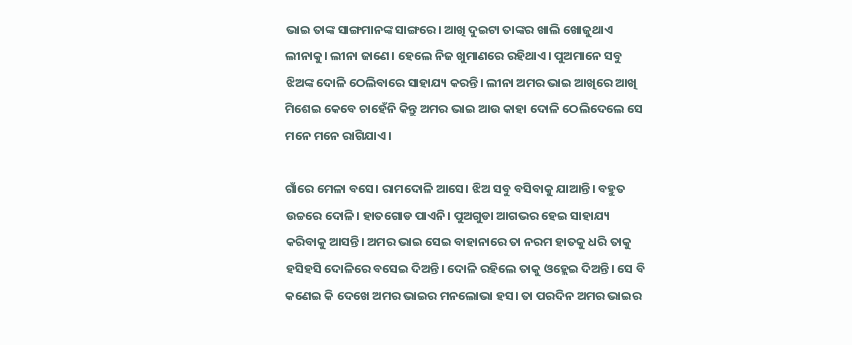ଭାଇ ତାଙ୍କ ସାଙ୍ଗମାନଙ୍କ ସାଙ୍ଗରେ। ଆଖି ଦୁଇଟା ତାଙ୍କର ଖାଲି ଖୋଜୁଥାଏ ଲୀନାକୁ। ଲୀନା ଜାଣେ। ହେଲେ ନିଜ ଖୁମାଣରେ ରହିଥାଏ। ପୁଅମାନେ ସବୁ ଝିଅଙ୍କ ଦୋଳି ଠେଲିବାରେ ସାହାଯ୍ୟ କରନ୍ତି। ଲୀନା ଅମର ଭାଇ ଆଖିରେ ଆଖି ମିଶେଇ କେବେ ଚାହେଁନି କିନ୍ତୁ ଅମର ଭାଇ ଆଉ କାହା ଦୋଳି ଠେଲିଦେଲେ ସେ ମନେ ମନେ ରାଗିଯାଏ।

ଗାଁରେ ମେଳା ବସେ। ରାମଦୋଳି ଆସେ। ଝିଅ ସବୁ ବସିବାକୁ ଯାଆନ୍ତି। ବହୁତ ଉଚ୍ଚରେ ଦୋଳି। ହାତଗୋଡ ପାଏନି। ପୁଅଗୁଡା ଆଗଭର ହେଇ ସାହାଯ୍ୟ କରିବାକୁ ଆସନ୍ତି। ଅମର ଭାଇ ସେଇ ବାହାନାରେ ତା ନରମ ହାତକୁ ଧରି ତାକୁ ହସିହସି ଦୋଳିରେ ବସେଇ ଦିଅନ୍ତି। ଦୋଳି ରହିଲେ ତାକୁ ଓହ୍ଲେଇ ଦିଅନ୍ତି। ସେ ବି କଣେଇ କି ଦେଖେ ଅମର ଭାଇର ମନଲୋଭା ହସ। ତା ପରଦିନ ଅମର ଭାଇର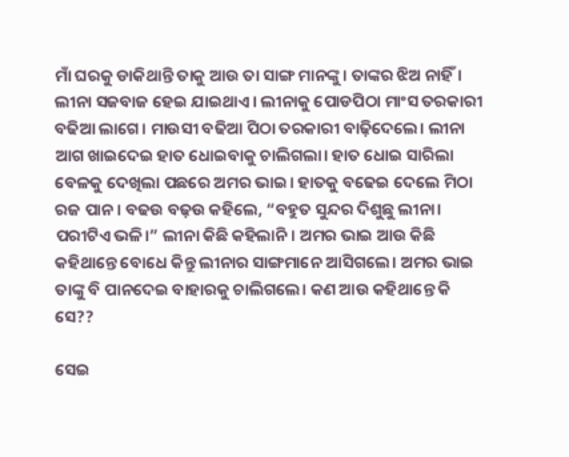ମାଁ ଘରକୁ ଡାକିଥାନ୍ତି ତାକୁ ଆଉ ତା ସାଙ୍ଗ ମାନଙ୍କୁ। ତାଙ୍କର ଝିଅ ନାହିଁ। ଲୀନା ସଜବାଜ ହେଇ ଯାଇଥାଏ। ଲୀନାକୁ ପୋଡପିଠା ମାଂସ ତରକାରୀ ବଢିଆ ଲାଗେ। ମାଉସୀ ବଢିଆ ପିଠା ତରକାରୀ ବାଢ଼ିଦେଲେ। ଲୀନା ଆଗ ଖାଇଦେଇ ହାତ ଧୋଇବାକୁ ଚାଲିଗଲା। ହାତ ଧୋଇ ସାରିଲା ବେଳକୁ ଦେଖିଲା ପଛରେ ଅମର ଭାଇ। ହାତକୁ ବଢେଇ ଦେଲେ ମିଠା ରଜ ପାନ। ବଢଉ ବଢ଼ଉ କହିଲେ, “ବହୁତ ସୁନ୍ଦର ଦିଶୁଛୁ ଲୀନା। ପରୀଟିଏ ଭଳି।” ଲୀନା କିଛି କହିଲାନି। ଅମର ଭାଇ ଆଉ କିଛି କହିଥାନ୍ତେ ବୋଧେ କିନ୍ତୁ ଲୀନାର ସାଙ୍ଗମାନେ ଆସିଗଲେ। ଅମର ଭାଇ ତାଙ୍କୁ ବି ପାନଦେଇ ବାହାରକୁ ଚାଲିଗଲେ। କଣ ଆଉ କହିଥାନ୍ତେ କି ସେ??

ସେଇ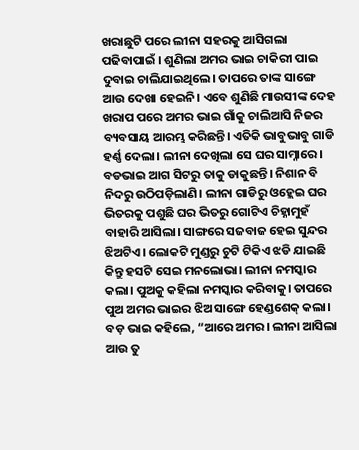ଖରାଛୁଟି ପରେ ଲୀନା ସହରକୁ ଆସିଗଲା ପଢିବାପାଇଁ । ଶୁଣିଲା ଅମର ଭାଇ ଚାକିରୀ ପାଇ ଦୁବାଇ ଚାଲିଯାଇଥିଲେ। ତାପରେ ତାଙ୍କ ସାଙ୍ଗେ ଆଉ ଦେଖା ହେଇନି। ଏବେ ଶୁଣିଛି ମାଉସୀଙ୍କ ଦେହ ଖରାପ ପରେ ଅମର ଭାଇ ଗାଁକୁ ଚାଲିଆସି ନିଜର ବ୍ୟବସାୟ ଆରମ୍ଭ କରିଛନ୍ତି। ଏତିକି ଭାବୁଭାବୁ ଗାଡି ହର୍ଣ୍ଣ ଦେଲା। ଲୀନା ଦେଖିଲା ସେ ଘର ସାମ୍ନାରେ। ବଡଭାଇ ଆଗ ସିଟରୁ ତାକୁ ଡାକୁଛନ୍ତି। ନିଶାନ ବି ନିଦରୁ ଉଠିପଡ଼ିଲାଣି। ଲୀନା ଗାଡିରୁ ଓହ୍ଲେଇ ଘର ଭିତରକୁ ପଶୁଛି ଘର ଭିତରୁ ଗୋଟିଏ ଚିହ୍ନାମୁହଁ ବାହାରି ଆସିଲା। ସାଙ୍ଗରେ ସଜବାଜ ହେଇ ସୁନ୍ଦର ଝିଅଟିଏ। ଲୋକଟି ମୁଣ୍ଡରୁ ଚୁଟି ଟିକିଏ ଝଡି ଯାଇଛି କିନ୍ତୁ ହସଟି ସେଇ ମନଲୋଭା। ଲୀନା ନମସ୍କାର କଲା। ପୁଅକୁ କହିଲା ନମସ୍କାର କରିବାକୁ। ତାପରେ ପୁଅ ଅମର ଭାଇର ଝିଅ ସାଙ୍ଗେ ହେଣ୍ଡଶେକ୍ କଲା। ବଡ଼ ଭାଇ କହିଲେ, “ଆରେ ଅମର। ଲୀନା ଆସିଲା ଆଉ ତୁ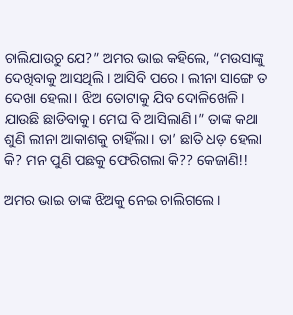ଚାଲିଯାଉଚୁ ଯେ?” ଅମର ଭାଇ କହିଲେ, “ମଉସାଙ୍କୁ ଦେଖିବାକୁ ଆସଥିଲି। ଆସିବି ପରେ। ଲୀନା ସାଙ୍ଗେ ତ ଦେଖା ହେଲା। ଝିଅ ତୋଟାକୁ ଯିବ ଦୋଳିଖେଳି। ଯାଉଛି ଛାଡିବାକୁ। ମେଘ ବି ଆସିଲାଣି।” ତାଙ୍କ କଥା ଶୁଣି ଲୀନା ଆକାଶକୁ ଚାହିଁଲା। ତା’ ଛାତି ଧଡ଼ ହେଲା କି? ମନ ପୁଣି ପଛକୁ ଫେରିଗଲା କି?? କେଜାଣି!!

ଅମର ଭାଇ ତାଙ୍କ ଝିଅକୁ ନେଇ ଚାଲିଗଲେ।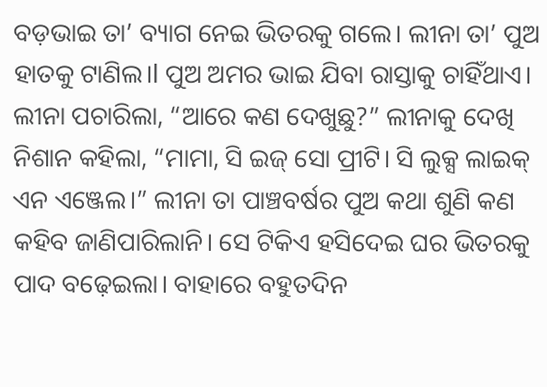ବଡ଼ଭାଇ ତା’ ବ୍ୟାଗ ନେଇ ଭିତରକୁ ଗଲେ। ଲୀନା ତା’ ପୁଅ ହାତକୁ ଟାଣିଲ।l ପୁଅ ଅମର ଭାଇ ଯିବା ରାସ୍ତାକୁ ଚାହିଁଥାଏ। ଲୀନା ପଚାରିଲା, “ଆରେ କଣ ଦେଖୁଛୁ?” ଲୀନାକୁ ଦେଖି ନିଶାନ କହିଲା, “ମାମା, ସି ଇଜ୍ ସୋ ପ୍ରୀଟି। ସି ଲୁକ୍ସ ଲାଇକ୍ ଏନ ଏଞ୍ଜେଲ।” ଲୀନା ତା ପାଞ୍ଚବର୍ଷର ପୁଅ କଥା ଶୁଣି କଣ କହିବ ଜାଣିପାରିଲାନି। ସେ ଟିକିଏ ହସିଦେଇ ଘର ଭିତରକୁ ପାଦ ବଢ଼େଇଲା। ବାହାରେ ବହୁତଦିନ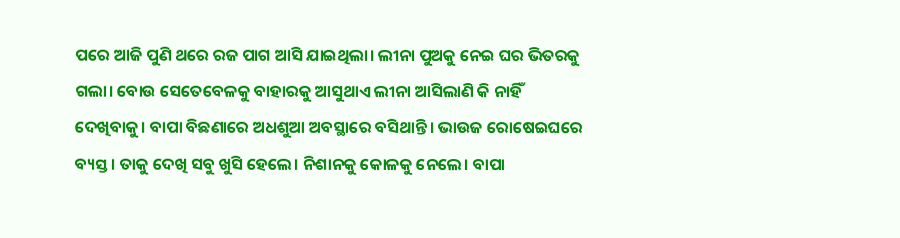ପରେ ଆଜି ପୁଣି ଥରେ ରଜ ପାଗ ଆସି ଯାଇଥିଲା। ଲୀନା ପୁଅକୁ ନେଇ ଘର ଭିତରକୁ ଗଲା। ବୋଉ ସେତେବେଳକୁ ବାହାରକୁ ଆସୁଥାଏ ଲୀନା ଆସିଲାଣି କି ନାହିଁ ଦେଖିବାକୁ। ବାପା ବିଛଣାରେ ଅଧଶୁଆ ଅବସ୍ଥାରେ ବସିଥାନ୍ତି। ଭାଉଜ ରୋଷେଇଘରେ ବ୍ୟସ୍ତ। ତାକୁ ଦେଖି ସବୁ ଖୁସି ହେଲେ। ନିଶାନକୁ କୋଳକୁ ନେଲେ। ବାପା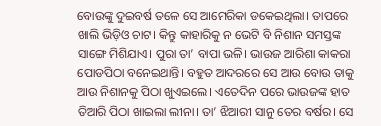ବୋଉଙ୍କୁ ଦୁଇବର୍ଷ ତଳେ ସେ ଆମେରିକା ଡକେଇଥିଲା। ତାପରେ ଖାଲି ଭିଡ଼ିଓ ଚାଟ। କିନ୍ତୁ କାହାରିକୁ ନ ଭେଟି ବି ନିଶାନ ସମସ୍ତଙ୍କ ସାଙ୍ଗେ ମିଶିଯାଏ। ପୁରା ତା’ ବାପା ଭଳି। ଭାଉଜ ଆରିଶା କାକରା ପୋଡପିଠା ବନେଇଥାନ୍ତି। ବହୁତ ଆଦରରେ ସେ ଆଉ ବୋଉ ତାକୁ ଆଉ ନିଶାନକୁ ପିଠା ଖୁଏଇଲେ। ଏତେଦିନ ପରେ ଭାଉଜଙ୍କ ହାତ ତିଆରି ପିଠା ଖାଇଲା ଲୀନା। ତା’ ଝିଆରୀ ସାନୁ ତେର ବର୍ଷର। ସେ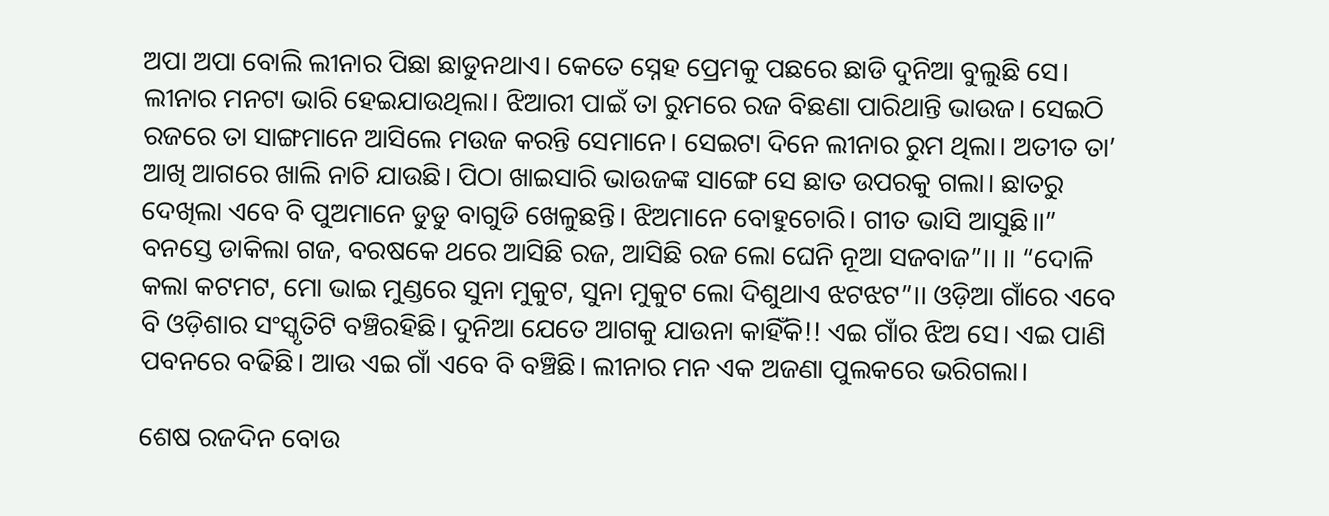ଅପା ଅପା ବୋଲି ଲୀନାର ପିଛା ଛାଡୁନଥାଏ। କେତେ ସ୍ନେହ ପ୍ରେମକୁ ପଛରେ ଛାଡି ଦୁନିଆ ବୁଲୁଛି ସେ। ଲୀନାର ମନଟା ଭାରି ହେଇଯାଉଥିଲା। ଝିଆରୀ ପାଇଁ ତା ରୁମରେ ରଜ ବିଛଣା ପାରିଥାନ୍ତି ଭାଉଜ। ସେଇଠି ରଜରେ ତା ସାଙ୍ଗମାନେ ଆସିଲେ ମଉଜ କରନ୍ତି ସେମାନେ। ସେଇଟା ଦିନେ ଲୀନାର ରୁମ ଥିଲା। ଅତୀତ ତା’ ଆଖି ଆଗରେ ଖାଲି ନାଚି ଯାଉଛି। ପିଠା ଖାଇସାରି ଭାଉଜଙ୍କ ସାଙ୍ଗେ ସେ ଛାତ ଉପରକୁ ଗଲା। ଛାତରୁ ଦେଖିଲା ଏବେ ବି ପୁଅମାନେ ଡୁଡୁ ବାଗୁଡି ଖେଳୁଛନ୍ତି। ଝିଅମାନେ ବୋହୁଚୋରି। ଗୀତ ଭାସି ଆସୁଛି।।” ବନସ୍ତେ ଡାକିଲା ଗଜ, ବରଷକେ ଥରେ ଆସିଛି ରଜ, ଆସିଛି ରଜ ଲୋ ଘେନି ନୂଆ ସଜବାଜ”।। ।। “ଦୋଳି କଲା କଟମଟ, ମୋ ଭାଇ ମୁଣ୍ଡରେ ସୁନା ମୁକୁଟ, ସୁନା ମୁକୁଟ ଲୋ ଦିଶୁଥାଏ ଝଟଝଟ”।। ଓଡ଼ିଆ ଗାଁରେ ଏବେ ବି ଓଡ଼ିଶାର ସଂସ୍କୃତିଟି ବଞ୍ଚିରହିଛି। ଦୁନିଆ ଯେତେ ଆଗକୁ ଯାଉନା କାହିଁକି!! ଏଇ ଗାଁର ଝିଅ ସେ। ଏଇ ପାଣି ପବନରେ ବଢିଛି। ଆଉ ଏଇ ଗାଁ ଏବେ ବି ବଞ୍ଚିଛି। ଲୀନାର ମନ ଏକ ଅଜଣା ପୁଲକରେ ଭରିଗଲା।

ଶେଷ ରଜଦିନ ବୋଉ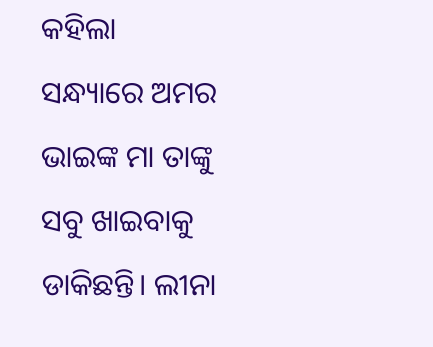କହିଲା ସନ୍ଧ୍ୟାରେ ଅମର ଭାଇଙ୍କ ମା ତାଙ୍କୁ ସବୁ ଖାଇବାକୁ ଡାକିଛନ୍ତି। ଲୀନା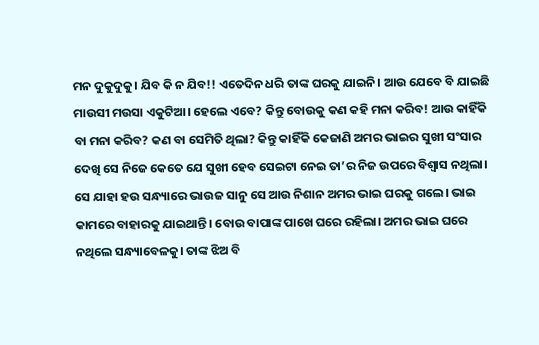ମନ ଦୁକୁଦୁକୁ। ଯିବ କି ନ ଯିବ!! ଏତେଦିନ ଧରି ତାଙ୍କ ଘରକୁ ଯାଇନି। ଆଉ ଯେବେ ବି ଯାଇଛି ମାଉସୀ ମଉସା ଏକୁଟିଆ। ହେଲେ ଏବେ? କିନ୍ତୁ ବୋଉକୁ କଣ କହି ମନା କରିବ! ଆଉ କାହିଁକି ବା ମନା କରିବ? କଣ ବା ସେମିତି ଥିଲା? କିନ୍ତୁ କାହିଁକି କେଜାଣି ଅମର ଭାଇର ସୁଖୀ ସଂସାର ଦେଖି ସେ ନିଜେ କେତେ ଯେ ସୁଖୀ ହେବ ସେଇଟା ନେଇ ତା’ର ନିଜ ଉପରେ ବିଶ୍ୱାସ ନଥିଲା। ସେ ଯାହା ହଉ ସନ୍ଧ୍ୟାରେ ଭାଉଜ ସାନୁ ସେ ଆଉ ନିଶାନ ଅମର ଭାଇ ଘରକୁ ଗଲେ। ଭାଇ କାମରେ ବାହାରକୁ ଯାଇଥାନ୍ତି। ବୋଉ ବାପାଙ୍କ ପାଖେ ଘରେ ରହିଲା। ଅମର ଭାଇ ଘରେ ନଥିଲେ ସନ୍ଧ୍ୟାବେଳକୁ। ତାଙ୍କ ଝିଅ ବି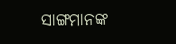ସାଙ୍ଗମାନଙ୍କ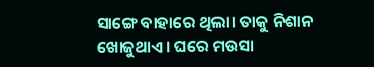ସାଙ୍ଗେ ବାହାରେ ଥିଲା। ତାକୁ ନିଶାନ ଖୋଜୁଥାଏ। ଘରେ ମଉସା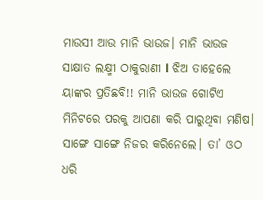ମାଉସୀ ଆଉ ମାନି ଭାଉଜ। ମାନି ଭାଉଜ ସାକ୍ଷାତ ଲକ୍ଷ୍ମୀ ଠାକୁରାଣୀ l ଝିଅ ତାହେଲେ ୟାଙ୍କର ପ୍ରତିଛବି!! ମାନି ଭାଉଜ ଗୋଟିଏ ମିନିଟରେ ପରକୁ ଆପଣା କରି ପାରୁଥିବା ମଣିଷ। ସାଙ୍ଗେ ସାଙ୍ଗେ ନିଜର କରିନେଲେ। ତା’ ଓଠ ଧରି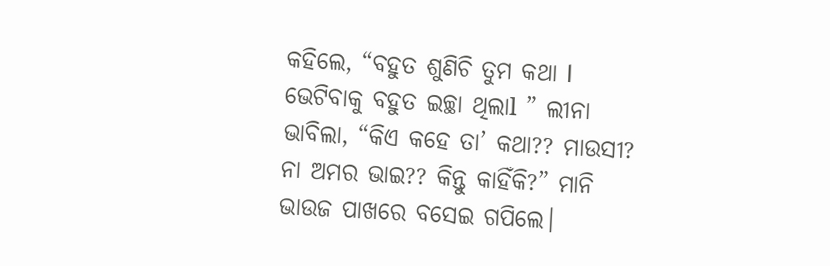କହିଲେ, “ବହୁତ ଶୁଣିଚି ତୁମ କଥା l ଭେଟିବାକୁ ବହୁତ ଇଚ୍ଛା ଥିଲାl ” ଲୀନା ଭାବିଲା, “କିଏ କହେ ତା’ କଥା?? ମାଉସୀ? ନା ଅମର ଭାଇ?? କିନ୍ତୁ କାହିଁକି?” ମାନି ଭାଉଜ ପାଖରେ ବସେଇ ଗପିଲେ।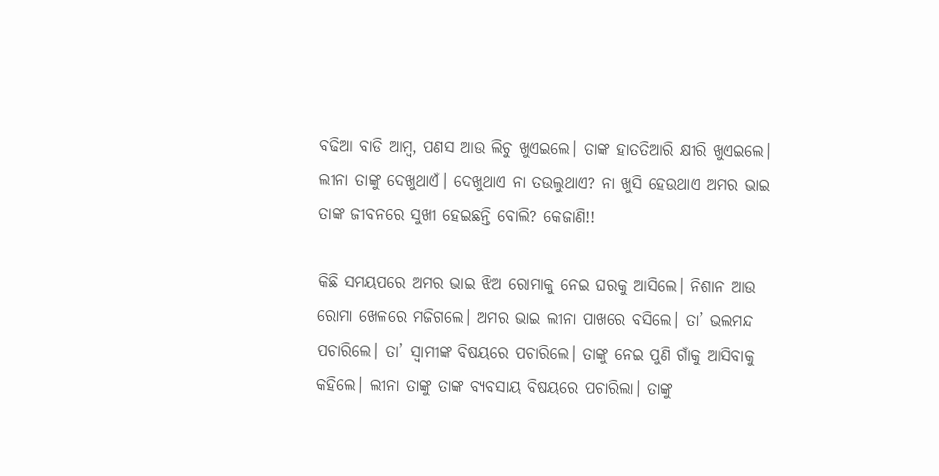ବଢିଆ ବାଡି ଆମ୍ବ, ପଣସ ଆଉ ଲିଚୁ ଖୁଏଇଲେ। ତାଙ୍କ ହାତତିଆରି କ୍ଷୀରି ଖୁଏଇଲେ। ଲୀନା ତାଙ୍କୁ ଦେଖୁଥାଏଁ। ଦେଖୁଥାଏ ନା ତଉଲୁଥାଏ? ନା ଖୁସି ହେଉଥାଏ ଅମର ଭାଇ ତାଙ୍କ ଜୀବନରେ ସୁଖୀ ହେଇଛନ୍ତି ବୋଲି? କେଜାଣି!!

କିଛି ସମୟପରେ ଅମର ଭାଇ ଝିଅ ରୋମାକୁ ନେଇ ଘରକୁ ଆସିଲେ। ନିଶାନ ଆଉ ରୋମା ଖେଳରେ ମଜିଗଲେ। ଅମର ଭାଇ ଲୀନା ପାଖରେ ବସିଲେ। ତା’ ଭଲମନ୍ଦ ପଚାରିଲେ। ତା’ ସ୍ୱାମୀଙ୍କ ବିଷୟରେ ପଚାରିଲେ। ତାଙ୍କୁ ନେଇ ପୁଣି ଗାଁକୁ ଆସିବାକୁ କହିଲେ। ଲୀନା ତାଙ୍କୁ ତାଙ୍କ ବ୍ୟବସାୟ ବିଷୟରେ ପଚାରିଲା। ତାଙ୍କୁ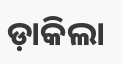ଡ଼ାକିଲା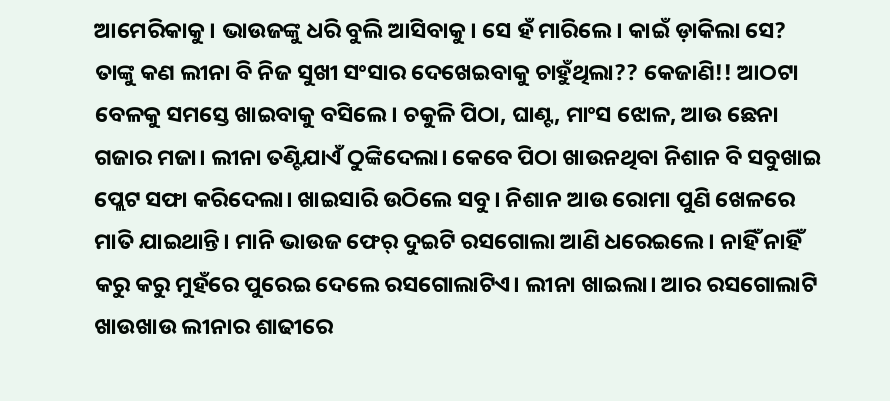ଆମେରିକାକୁ। ଭାଉଜଙ୍କୁ ଧରି ବୁଲି ଆସିବାକୁ। ସେ ହଁ ମାରିଲେ। କାଇଁ ଡ଼ାକିଲା ସେ? ତାଙ୍କୁ କଣ ଲୀନା ବି ନିଜ ସୁଖୀ ସଂସାର ଦେଖେଇବାକୁ ଚାହୁଁଥିଲା?? କେଜାଣି!! ଆଠଟା ବେଳକୁ ସମସ୍ତେ ଖାଇବାକୁ ବସିଲେ। ଚକୁଳି ପିଠା, ଘାଣ୍ଟ, ମାଂସ ଝୋଳ, ଆଉ ଛେନା ଗଜାର ମଜା। ଲୀନା ତଣ୍ଟିଯାଏଁ ଠୁଙ୍କିଦେଲା। କେବେ ପିଠା ଖାଉନଥିବା ନିଶାନ ବି ସବୁଖାଇ ପ୍ଲେଟ ସଫା କରିଦେଲା। ଖାଇସାରି ଉଠିଲେ ସବୁ। ନିଶାନ ଆଉ ରୋମା ପୁଣି ଖେଳରେ ମାତି ଯାଇଥାନ୍ତି। ମାନି ଭାଉଜ ଫେର୍ ଦୁଇଟି ରସଗୋଲା ଆଣି ଧରେଇଲେ। ନାହିଁ ନାହିଁ କରୁ କରୁ ମୁହଁରେ ପୁରେଇ ଦେଲେ ରସଗୋଲାଟିଏ। ଲୀନା ଖାଇଲା। ଆର ରସଗୋଲାଟି ଖାଉଖାଉ ଲୀନାର ଶାଢୀରେ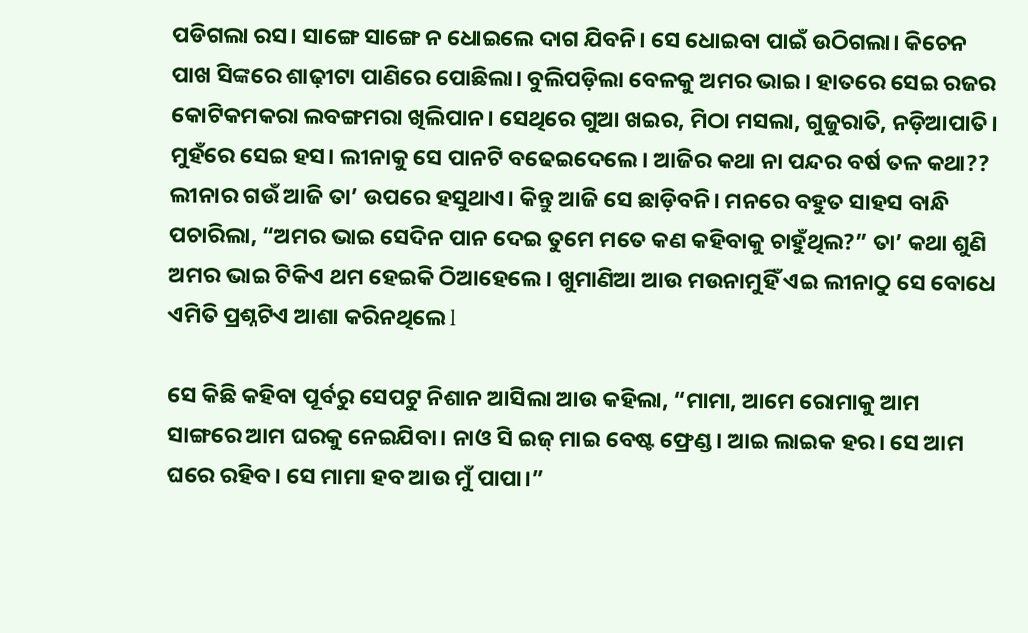ପଡିଗଲା ରସ। ସାଙ୍ଗେ ସାଙ୍ଗେ ନ ଧୋଇଲେ ଦାଗ ଯିବନି। ସେ ଧୋଇବା ପାଇଁ ଉଠିଗଲା। କିଚେନ ପାଖ ସିଙ୍କରେ ଶାଢ଼ୀଟା ପାଣିରେ ପୋଛିଲା। ବୁଲିପଡ଼ିଲା ବେଳକୁ ଅମର ଭାଇ। ହାତରେ ସେଇ ରଜର କୋଟିକମକରା ଲବଙ୍ଗମରା ଖିଲିପାନ। ସେଥିରେ ଗୁଆ ଖଇର, ମିଠା ମସଲା, ଗୁଜୁରାତି, ନଡ଼ିଆପାତି। ମୁହଁରେ ସେଇ ହସ। ଲୀନାକୁ ସେ ପାନଟି ବଢେଇଦେଲେ। ଆଜିର କଥା ନା ପନ୍ଦର ବର୍ଷ ତଳ କଥା?? ଲୀନାର ଗଉଁ ଆଜି ତା’ ଉପରେ ହସୁଥାଏ। କିନ୍ତୁ ଆଜି ସେ ଛାଡ଼ିବନି। ମନରେ ବହୁତ ସାହସ ବାନ୍ଧି ପଚାରିଲା, “ଅମର ଭାଇ ସେଦିନ ପାନ ଦେଇ ତୁମେ ମତେ କଣ କହିବାକୁ ଚାହୁଁଥିଲ?” ତା’ କଥା ଶୁଣି ଅମର ଭାଇ ଟିକିଏ ଥମ ହେଇକି ଠିଆହେଲେ। ଖୁମାଣିଆ ଆଉ ମଉନାମୁହିଁ ଏଇ ଲୀନାଠୁ ସେ ବୋଧେ ଏମିତି ପ୍ରଶ୍ନଟିଏ ଆଶା କରିନଥିଲେ l

ସେ କିଛି କହିବା ପୂର୍ବରୁ ସେପଟୁ ନିଶାନ ଆସିଲା ଆଉ କହିଲା, “ମାମା, ଆମେ ରୋମାକୁ ଆମ ସାଙ୍ଗରେ ଆମ ଘରକୁ ନେଇଯିବା। ନାଓ ସି ଇଜ୍ ମାଇ ବେଷ୍ଟ ଫ୍ରେଣ୍ଡ। ଆଇ ଲାଇକ ହର। ସେ ଆମ ଘରେ ରହିବ। ସେ ମାମା ହବ ଆଉ ମୁଁ ପାପା।”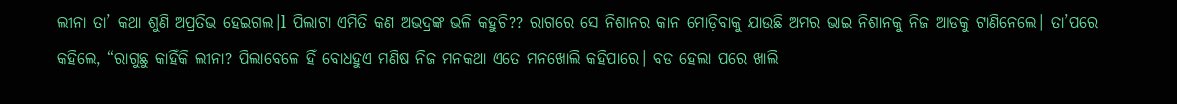ଲୀନା ତା’ କଥା ଶୁଣି ଅପ୍ରତିଭ ହେଇଗଲ।l ପିଲାଟା ଏମିତି କଣ ଅଭଦ୍ରଙ୍କ ଭଳି କହୁଚି?? ରାଗରେ ସେ ନିଶାନର କାନ ମୋଡ଼ିବାକୁ ଯାଉଛି ଅମର ଭାଇ ନିଶାନକୁ ନିଜ ଆଡକୁ ଟାଣିନେଲେ। ତା’ପରେ କହିଲେ, “ରାଗୁଛୁ କାହିଁକି ଲୀନା? ପିଲାବେଳେ ହିଁ ବୋଧହୁଏ ମଣିଷ ନିଜ ମନକଥା ଏତେ ମନଖୋଲି କହିପାରେ। ବଡ ହେଲା ପରେ ଖାଲି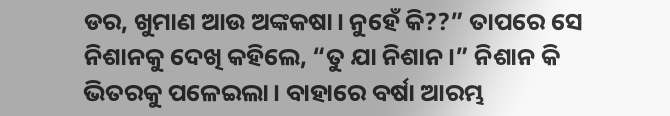ଡର, ଖୁମାଣ ଆଉ ଅଙ୍କକଷା। ନୁହେଁ କି??” ତାପରେ ସେ ନିଶାନକୁ ଦେଖି କହିଲେ, “ତୁ ଯା ନିଶାନ।” ନିଶାନ କି ଭିତରକୁ ପଳେଇଲା। ବାହାରେ ବର୍ଷା ଆରମ୍ଭ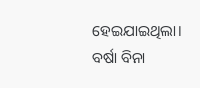ହେଇଯାଇଥିଲା। ବର୍ଷା ବିନା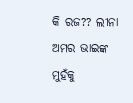କି ରଜ?? ଲୀନା ଅମର ଭାଇଙ୍କ ମୁହଁକୁ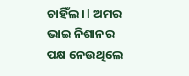ଚାହିଁଲ। l ଅମର ଭାଇ ନିଶାନର ପକ୍ଷ ନେଉଥିଲେ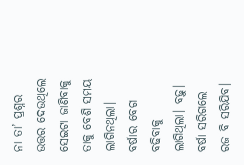ନା ତା’ ପ୍ରଶ୍ନର ଉତ୍ତର ଦେଉଥିଲେ ସେଇଟା ଜାଣିବାକୁ ତାକୁ ବେଶି ସମୟ ଲାଗିନଥିଲା। ବର୍ଷାର ବେଗ ବଢିବାକୁ ଲାଗିଥିଲା। ବଢ଼ୁ। ବର୍ଷା ସରିଗଲେ ରଜ ବି ସରିଯିବ।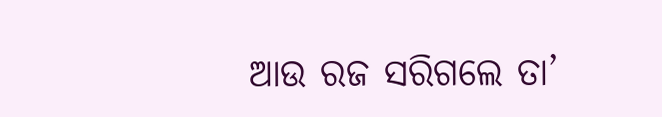ଆଉ ରଜ ସରିଗଲେ ତା’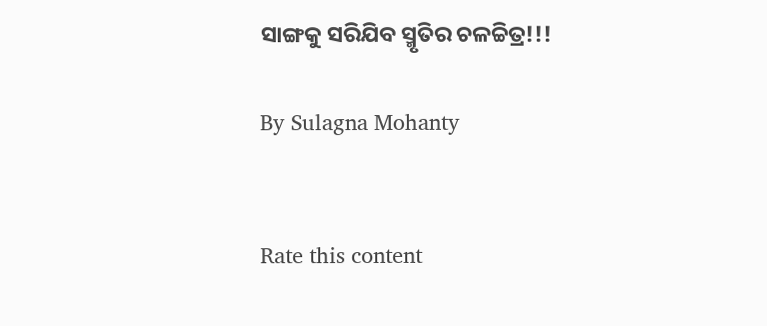ସାଙ୍ଗକୁ ସରିଯିବ ସ୍ମୃତିର ଚଳଚ୍ଚିତ୍ର!!!

By Sulagna Mohanty


Rate this content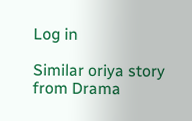Log in

Similar oriya story from Drama